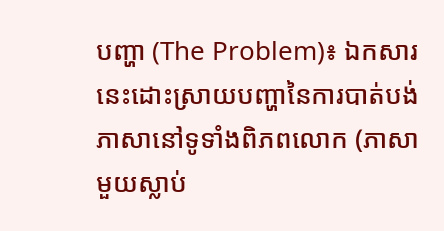បញ្ហា (The Problem)៖ ឯកសារនេះដោះស្រាយបញ្ហានៃការបាត់បង់ភាសានៅទូទាំងពិភពលោក (ភាសាមួយស្លាប់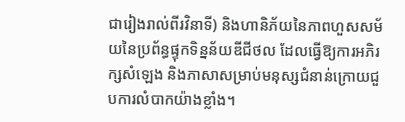ជារៀងរាល់ពីរវិនាទី) និងហានិភ័យនៃភាពហួសសម័យនៃប្រព័ន្ធផ្ទុកទិន្នន័យឌីជីថល ដែលធ្វើឱ្យការអភិរក្សសំឡេង និងភាសាសម្រាប់មនុស្សជំនាន់ក្រោយជួបការលំបាកយ៉ាងខ្លាំង។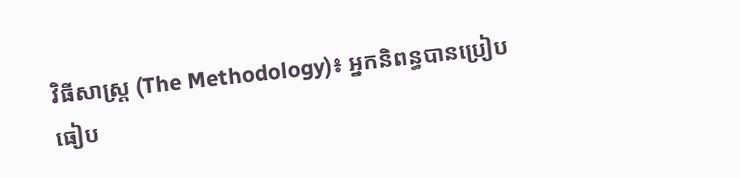វិធីសាស្ត្រ (The Methodology)៖ អ្នកនិពន្ធបានប្រៀបធៀប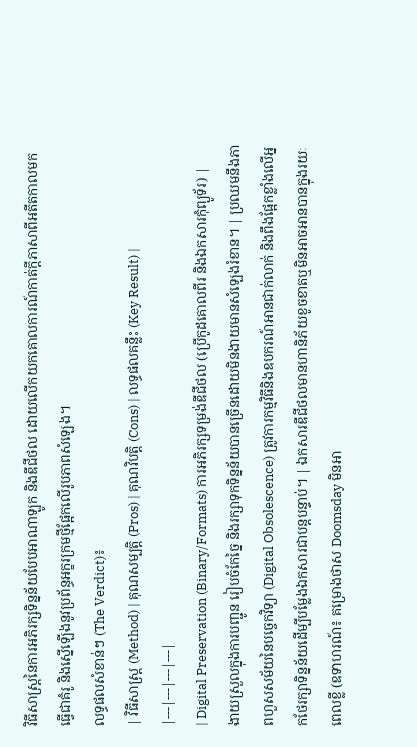វិធីសាស្ត្រនៃការអភិរក្សទិន្នន័យបែបអាណាឡូក និងឌីជីថល ដោយលើកយកគោលការណ៍កាត់ក្ដីភាសាពីអតីតកាលមកធ្វើជាគំរូ និងស្នើឡើងនូវប្រព័ន្ធអក្ខរក្រមថ្មីផ្អែកលើរូបភាពសំឡេង។
លទ្ធផលសំខាន់ៗ (The Verdict)៖
| វិធីសាស្ត្រ (Method) | គុណសម្បត្តិ (Pros) | គុណវិបត្តិ (Cons) | លទ្ធផលគន្លឹះ (Key Result) |
|---|---|---|---|
| Digital Preservation (Binary/Formats) ការអភិរក្សទម្រង់ឌីជីថល (ប្រើកូដគោលពីរ និងឯកសារកុំព្យូទ័រ) |
ងាយស្រួលក្នុងការបញ្ជូន រៀបចំកែច្នៃ និងរក្សាទុកទិន្នន័យបានច្រើនដោយមិនងាយមានសំឡេងរំខាន។ | ប្រឈមនឹងភាពហួសសម័យនៃបច្ចេកវិទ្យា (Digital Obsolescence) ត្រូវការកម្មវិធីនិងឧបករណ៍អានជាក់លាក់ និងពឹងផ្អែកខ្លាំងលើអ្នកថែរក្សាទិន្នន័យដើម្បីបម្លែងឯកសារជាបន្តបន្ទាប់។ | ឯកសារឌីជីថលមានហានិភ័យខូចខាតឬមិនអាចអានបានក្នុងរយៈពេលខ្លី (ឧទាហរណ៍៖ គម្រោងថាស Doomsday មិនអា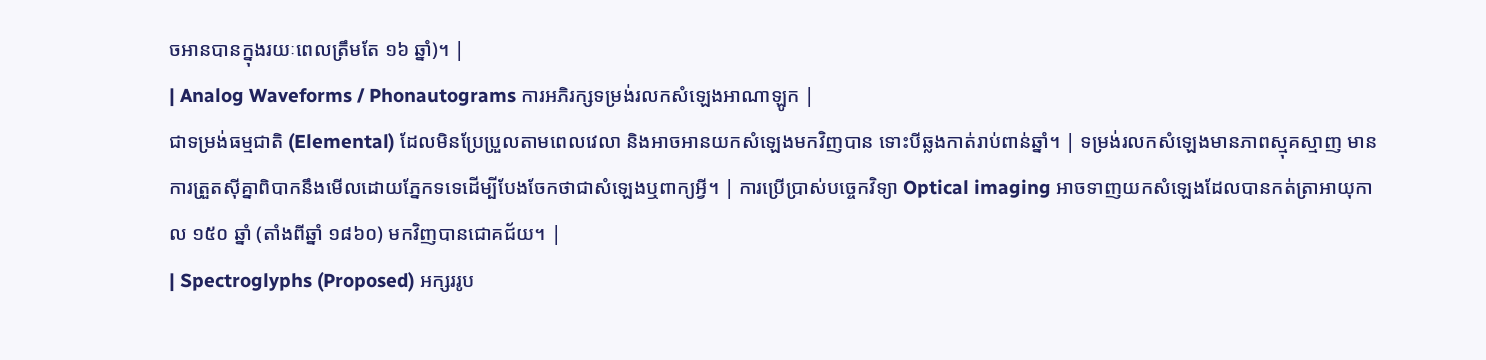ចអានបានក្នុងរយៈពេលត្រឹមតែ ១៦ ឆ្នាំ)។ |
| Analog Waveforms / Phonautograms ការអភិរក្សទម្រង់រលកសំឡេងអាណាឡូក |
ជាទម្រង់ធម្មជាតិ (Elemental) ដែលមិនប្រែប្រួលតាមពេលវេលា និងអាចអានយកសំឡេងមកវិញបាន ទោះបីឆ្លងកាត់រាប់ពាន់ឆ្នាំ។ | ទម្រង់រលកសំឡេងមានភាពស្មុគស្មាញ មានការត្រួតស៊ីគ្នាពិបាកនឹងមើលដោយភ្នែកទទេដើម្បីបែងចែកថាជាសំឡេងឬពាក្យអ្វី។ | ការប្រើប្រាស់បច្ចេកវិទ្យា Optical imaging អាចទាញយកសំឡេងដែលបានកត់ត្រាអាយុកាល ១៥០ ឆ្នាំ (តាំងពីឆ្នាំ ១៨៦០) មកវិញបានជោគជ័យ។ |
| Spectroglyphs (Proposed) អក្សររូប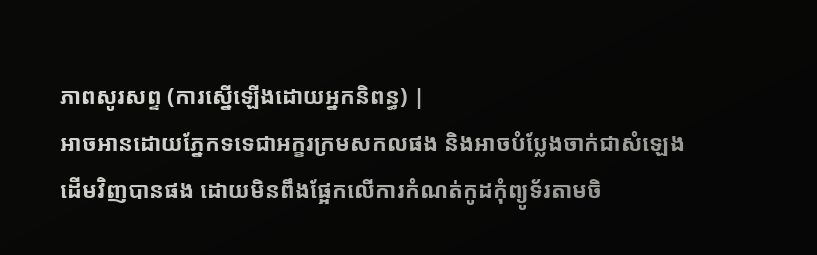ភាពសូរសព្ទ (ការស្នើឡើងដោយអ្នកនិពន្ធ) |
អាចអានដោយភ្នែកទទេជាអក្ខរក្រមសកលផង និងអាចបំប្លែងចាក់ជាសំឡេងដើមវិញបានផង ដោយមិនពឹងផ្អែកលើការកំណត់កូដកុំព្យូទ័រតាមចិ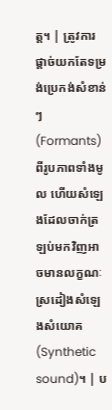ត្ត។ | ត្រូវការផ្ដាច់យកតែទម្រង់ប្រេកង់សំខាន់ៗ (Formants) ពីរូបភាពទាំងមូល ហើយសំឡេងដែលចាក់ត្រឡប់មកវិញអាចមានលក្ខណៈស្រដៀងសំឡេងសំយោគ (Synthetic sound)។ | ប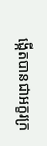ង្កើតបានជាអក្ខរក្រ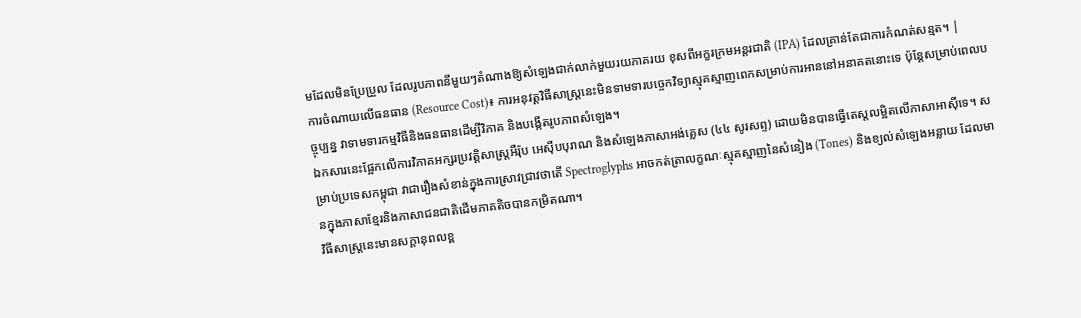មដែលមិនប្រែប្រួល ដែលរូបភាពនីមួយៗតំណាងឱ្យសំឡេងជាក់លាក់មួយរយភាគរយ ខុសពីអក្ខរក្រមអន្តរជាតិ (IPA) ដែលគ្រាន់តែជាការកំណត់សន្មត។ |
ការចំណាយលើធនធាន (Resource Cost)៖ ការអនុវត្តវិធីសាស្ត្រនេះមិនទាមទារបច្ចេកវិទ្យាស្មុគស្មាញពេកសម្រាប់ការអាននៅអនាគតនោះទេ ប៉ុន្តែសម្រាប់ពេលបច្ចុប្បន្ន វាទាមទារកម្មវិធីនិងធនធានដើម្បីវិភាគ និងបង្កើតរូបភាពសំឡេង។
ឯកសារនេះផ្អែកលើការវិភាគអក្សរប្រវត្តិសាស្ត្រអឺរ៉ុប អេស៊ីបបុរាណ និងសំឡេងភាសាអង់គ្លេស (៤៤ សូរសព្ទ) ដោយមិនបានធ្វើតេស្តលម្អិតលើភាសាអាស៊ីទេ។ សម្រាប់ប្រទេសកម្ពុជា វាជារឿងសំខាន់ក្នុងការស្រាវជ្រាវថាតើ Spectroglyphs អាចកត់ត្រាលក្ខណៈស្មុគស្មាញនៃសំនៀង (Tones) និងខ្យល់សំឡេងអន្លាយ ដែលមានក្នុងភាសាខ្មែរនិងភាសាជនជាតិដើមភាគតិចបានកម្រិតណា។
វិធីសាស្ត្រនេះមានសក្តានុពលខ្ព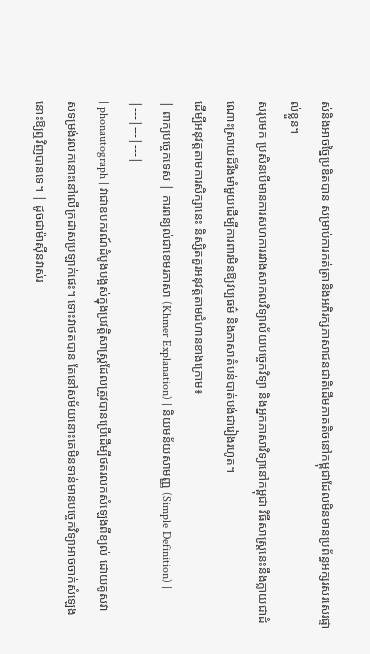ស់និងអាចច្នៃប្រឌិតបាន សម្រាប់ការកត់ត្រានិងអភិរក្សភាសាជនជាតិដើមភាគតិចនៅកម្ពុជាដែលមិនមានប្រព័ន្ធអក្សរសរសេរផ្ទាល់ខ្លួន។
សរុបមក ប្រសិនបើមានការសហការរវាងសាកលវិទ្យាល័យបច្ចេកវិទ្យា និងអ្នកភាសាវិទ្យានៅកម្ពុជា វិធីសាស្ត្រនេះនឹងក្លាយជាដំណោះស្រាយដ៏រឹងមាំមួយដើម្បីការពារមិនឱ្យវប្បធម៌ និងភាសាតំបន់បាត់បង់ជារៀងរហូត។
ដើម្បីអនុវត្តតាមការសិក្សានេះ និស្សិតគួរអនុវត្តតាមជំហានខាងក្រោម៖
| ពាក្យបច្ចេកទេស | ការពន្យល់ជាខេមរភាសា (Khmer Explanation) | និយមន័យសាមញ្ញ (Simple Definition) |
|---|---|---|
| phonautograph | វាជាឧបករណ៍ដំបូងបង្អស់ក្នុងប្រវត្តិសាស្ត្រដែលត្រូវបានប្រើដើម្បីថតរលកសំឡេងពីខ្យល់ ដោយគូសវាសទម្រង់រលកនោះនៅលើក្រដាសប្រឡាក់ផេះ។ ទោះវាថតបាន តែនៅសម័យនោះគេមិនទាន់មានបច្ចេកវិទ្យាអាចចាក់សំឡេងនោះឱ្យឮវិញបានទេ។ | ដូចជាម៉ាស៊ីនវាស់រ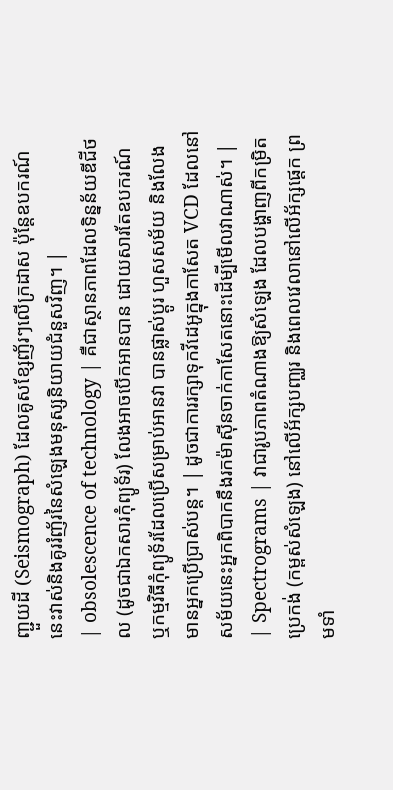ញ្ជួយដី (Seismograph) ដែលគូសខ្សែញ័រៗលើក្រដាស ប៉ុន្តែឧបករណ៍នេះវាស់និងគូររំញ័រនៃសំឡេងមនុស្សនិយាយជំនួសវិញ។ |
| obsolescence of technology | គឺជាស្ថានភាពដែលទិន្នន័យឌីជីថល (ដូចជាឯកសារកុំព្យូទ័រ) លែងអាចបើកអានបាន ដោយសារតែឧបករណ៍ ឬកម្មវិធីកុំព្យូទ័រដែលប្រើសម្រាប់អានវា បានផ្លាស់ប្តូរ ហួសសម័យ និងលែងមានអ្នកប្រើប្រាស់បន្ត។ | ដូចជាការរក្សាទុកវីដេអូក្នុងកាសែត VCD ដែលនៅសម័យនេះអ្នកពិបាកនឹងរកម៉ាស៊ីនចាក់កាសែតនោះដើម្បីមើលវាណាស់។ |
| Spectrograms | វាជារូបភាពតំណាងឱ្យសំឡេង ដែលបង្ហាញពីកម្រិតប្រេកង់ (កម្ពស់សំឡេង) នៅលើអ័ក្សបញ្ឈរ និងពេលវេលានៅលើអ័ក្សផ្តេក ព្រមទាំ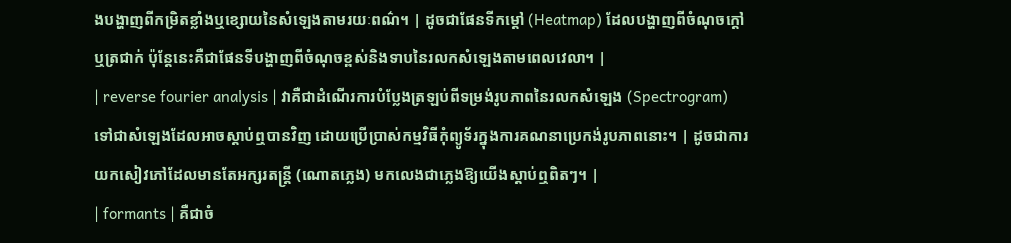ងបង្ហាញពីកម្រិតខ្លាំងឬខ្សោយនៃសំឡេងតាមរយៈពណ៌។ | ដូចជាផែនទីកម្ដៅ (Heatmap) ដែលបង្ហាញពីចំណុចក្តៅឬត្រជាក់ ប៉ុន្តែនេះគឺជាផែនទីបង្ហាញពីចំណុចខ្ពស់និងទាបនៃរលកសំឡេងតាមពេលវេលា។ |
| reverse fourier analysis | វាគឺជាដំណើរការបំប្លែងត្រឡប់ពីទម្រង់រូបភាពនៃរលកសំឡេង (Spectrogram) ទៅជាសំឡេងដែលអាចស្តាប់ឮបានវិញ ដោយប្រើប្រាស់កម្មវិធីកុំព្យូទ័រក្នុងការគណនាប្រេកង់រូបភាពនោះ។ | ដូចជាការយកសៀវភៅដែលមានតែអក្សរតន្ត្រី (ណោតភ្លេង) មកលេងជាភ្លេងឱ្យយើងស្តាប់ឮពិតៗ។ |
| formants | គឺជាចំ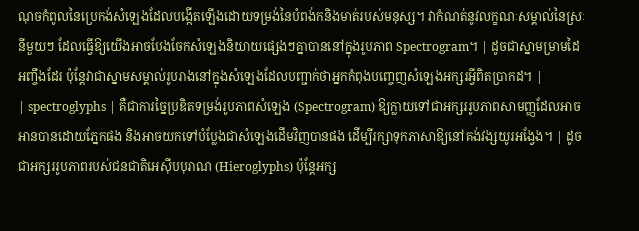ណុចកំពូលនៃប្រេកង់សំឡេងដែលបង្កើតឡើងដោយទម្រង់នៃបំពង់កនិងមាត់របស់មនុស្ស។ វាកំណត់នូវលក្ខណៈសម្គាល់នៃស្រៈនីមួយៗ ដែលធ្វើឱ្យយើងអាចបែងចែកសំឡេងនិយាយផ្សេងៗគ្នាបាននៅក្នុងរូបភាព Spectrogram។ | ដូចជាស្នាមម្រាមដៃអញ្ចឹងដែរ ប៉ុន្តែវាជាស្នាមសម្គាល់រូបរាងនៅក្នុងសំឡេងដែលបញ្ជាក់ថាអ្នកកំពុងបញ្ចេញសំឡេងអក្សរអ្វីពិតប្រាកដ។ |
| spectroglyphs | គឺជាការច្នៃប្រឌិតទម្រង់រូបភាពសំឡេង (Spectrogram) ឱ្យក្លាយទៅជាអក្សររូបភាពសាមញ្ញដែលអាចអានបានដោយភ្នែកផង និងអាចយកទៅបំប្លែងជាសំឡេងដើមវិញបានផង ដើម្បីរក្សាទុកភាសាឱ្យនៅគង់វង្សយូរអង្វែង។ | ដូចជាអក្សររូបភាពរបស់ជនជាតិអេស៊ីបបុរាណ (Hieroglyphs) ប៉ុន្តែអក្ស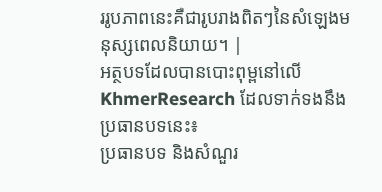ររូបភាពនេះគឺជារូបរាងពិតៗនៃសំឡេងមនុស្សពេលនិយាយ។ |
អត្ថបទដែលបានបោះពុម្ពនៅលើ KhmerResearch ដែលទាក់ទងនឹងប្រធានបទនេះ៖
ប្រធានបទ និងសំណួរ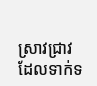ស្រាវជ្រាវដែលទាក់ទ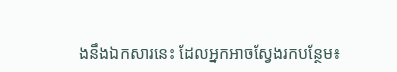ងនឹងឯកសារនេះ ដែលអ្នកអាចស្វែងរកបន្ថែម៖